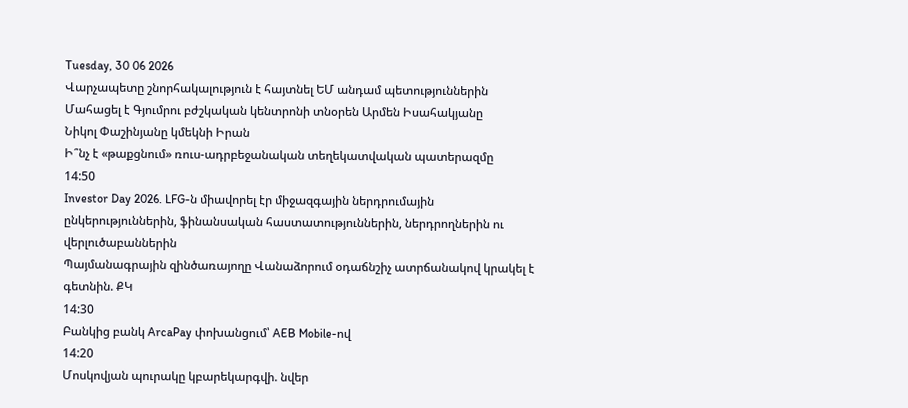Tuesday, 30 06 2026
Վարչապետը շնորհակալություն է հայտնել ԵՄ անդամ պետություններին
Մահացել է Գյումրու բժշկական կենտրոնի տնօրեն Արմեն Իսահակյանը
Նիկոլ Փաշինյանը կմեկնի Իրան
Ի՞նչ է «թաքցնում» ռուս-ադրբեջանական տեղեկատվական պատերազմը
14:50
Investor Day 2026. LFG-ն միավորել էր միջազգային ներդրումային ընկերություններին, ֆինանսական հաստատություններին, ներդրողներին ու վերլուծաբաններին
Պայմանագրային զինծառայողը Վանաձորում օդաճնշիչ ատրճանակով կրակել է գետնին. ՔԿ
14:30
Բանկից բանկ ArcaPay փոխանցում՝ AEB Mobile-ով
14:20
Մոսկովյան պուրակը կբարեկարգվի. նվեր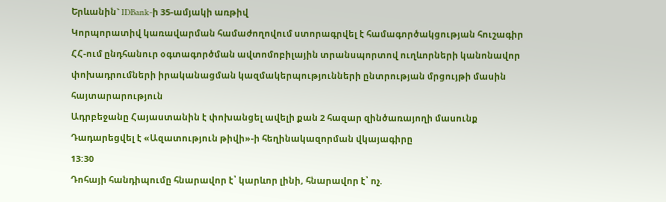Երևանին` IDBank-ի 35-ամյակի առթիվ
Կորպորատիվ կառավարման համաժողովում ստորագրվել է համագործակցության հուշագիր
ՀՀ-ում ընդհանուր օգտագործման ավտոմոբիլային տրանսպորտով ուղևորների կանոնավոր փոխադրումների իրականացման կազմակերպությունների ընտրության մրցույթի մասին հայտարարություն
Ադրբեջանը Հայաստանին է փոխանցել ավելի քան 2 հազար զինծառայողի մասունք
Դադարեցվել է «Ազատություն թիվի»-ի հեղինակազորման վկայագիրը
13:30
Դոհայի հանդիպումը հնարավոր է՝ կարևոր լինի, հնարավոր է՝ ոչ.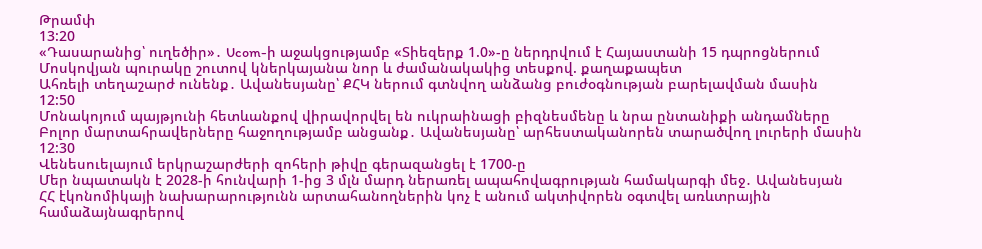Թրամփ
13:20
«Դասարանից՝ ուղեծիր»․ Ucom-ի աջակցությամբ «Տիեզերք 1.0»-ը ներդրվում է Հայաստանի 15 դպրոցներում
Մոսկովյան պուրակը շուտով կներկայանա նոր և ժամանակակից տեսքով. քաղաքապետ
Ահռելի տեղաշարժ ունենք․ Ավանեսյանը՝ ՔՀԿ ներում գտնվող անձանց բուժօգնության բարելավման մասին
12:50
Մոնակոյում պայթյունի հետևանքով վիրավորվել են ուկրաինացի բիզնեսմենը և նրա ընտանիքի անդամները
Բոլոր մարտահրավերները հաջողությամբ անցանք․ Ավանեսյանը՝ արհեստականորեն տարածվող լուրերի մասին
12:30
Վենեսուելայում երկրաշարժերի զոհերի թիվը գերազանցել է 1700-ը
Մեր նպատակն է 2028-ի հունվարի 1-ից 3 մլն մարդ ներառել ապահովագրության համակարգի մեջ․ Ավանեսյան
ՀՀ էկոնոմիկայի նախարարությունն արտահանողներին կոչ է անում ակտիվորեն օգտվել առևտրային համաձայնագրերով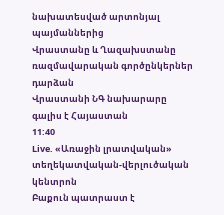նախատեսված արտոնյալ պայմաններից
Վրաստանը և Ղազախստանը ռազմավարական գործընկերներ դարձան
Վրաստանի ՆԳ նախարարը գալիս է Հայաստան
11:40
Live. «Առաջին լրատվական» տեղեկատվական-վերլուծական կենտրոն
Բաքուն պատրաստ է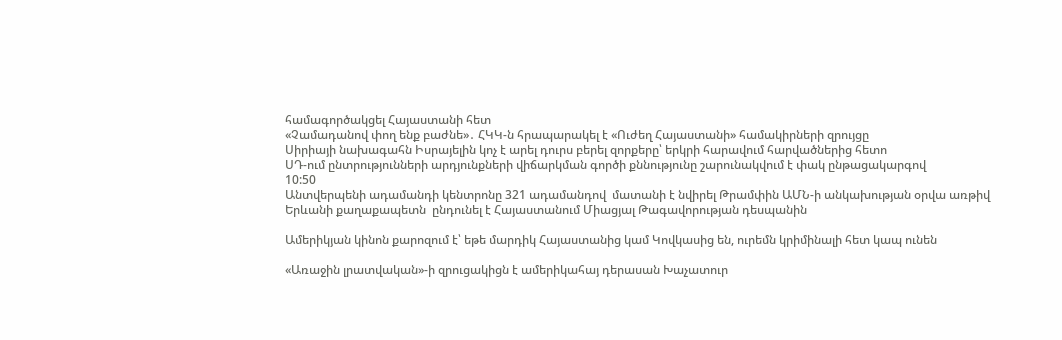համագործակցել Հայաստանի հետ
«Չամադանով փող ենք բաժնե»․ ՀԿԿ-ն հրապարակել է «Ուժեղ Հայաստանի» համակիրների զրույցը
Սիրիայի նախագահն Իսրայելին կոչ է արել դուրս բերել զորքերը՝ երկրի հարավում հարվածներից հետո
ՍԴ-ում ընտրությունների արդյունքների վիճարկման գործի քննությունը շարունակվում է փակ ընթացակարգով
10:50
Անտվերպենի ադամանդի կենտրոնը 321 ադամանդով  մատանի է նվիրել Թրամփին ԱՄՆ-ի անկախության օրվա առթիվ
Երևանի քաղաքապետն  ընդունել է Հայաստանում Միացյալ Թագավորության դեսպանին

Ամերիկյան կինոն քարոզում է՝ եթե մարդիկ Հայաստանից կամ Կովկասից են, ուրեմն կրիմինալի հետ կապ ունեն

«Առաջին լրատվական»-ի զրուցակիցն է ամերիկահայ դերասան Խաչատուր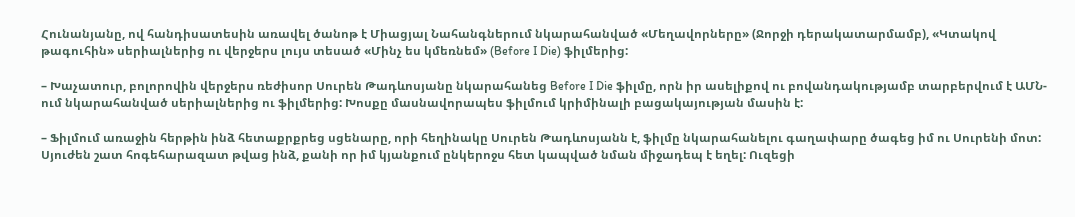Հունանյանը, ով հանդիսատեսին առավել ծանոթ է Միացյալ Նահանգներում նկարահանված «Մեղավորները» (Ջորջի դերակատարմամբ), «Կտակով թագուհին» սերիալներից ու վերջերս լույս տեսած «Մինչ ես կմեռնեմ» (Before I Die) ֆիլմերից:

– Խաչատուր, բոլորովին վերջերս ռեժիսոր Սուրեն Թադևոսյանը նկարահանեց Before I Die ֆիլմը, որն իր ասելիքով ու բովանդակությամբ տարբերվում է ԱՄՆ-ում նկարահանված սերիալներից ու ֆիլմերից: Խոսքը մասնավորապես ֆիլմում կրիմինալի բացակայության մասին է:

– Ֆիլմում առաջին հերթին ինձ հետաքրքրեց սցենարը, որի հեղինակը Սուրեն Թադևոսյանն է, ֆիլմը նկարահանելու գաղափարը ծագեց իմ ու Սուրենի մոտ: Սյուժեն շատ հոգեհարազատ թվաց ինձ, քանի որ իմ կյանքում ընկերոջս հետ կապված նման միջադեպ է եղել: Ուզեցի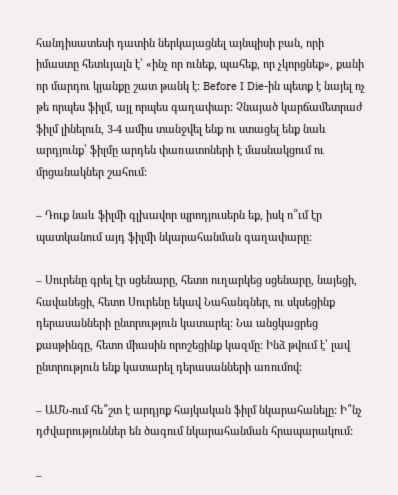հանդիսատեսի դատին ներկայացնել այնպիսի բան, որի իմաստը հետևյալն է՝ «ինչ որ ունեք, պահեք, որ չկորցնեք», քանի որ մարդու կյանքը շատ թանկ է: Before I Die-ին պետք է նայել ոչ թե որպես ֆիլմ, այլ որպես գաղափար: Չնայած կարճամետրաժ ֆիլմ լինելուն, 3-4 ամիս տանջվել ենք ու ստացել ենք նաև արդյունք՝ ֆիլմը արդեն փառատոների է մասնակցում ու մրցանակներ շահում:

– Դուք նաև ֆիլմի գլխավոր պրոդյուսերն եք, իսկ ո՞ւմ էր պատկանում այդ ֆիլմի նկարահանման գաղափարը:

– Սուրենը գրել էր սցենարը, հետո ուղարկեց սցենարը, նայեցի, հավանեցի, հետո Սուրենը եկավ Նահանգներ, ու սկսեցինք դերասանների ընտրություն կատարել: Նա անցկացրեց քասթինգը, հետո միասին որոշեցինք կազմը: Ինձ թվում է՝ լավ ընտրություն ենք կատարել դերասանների առումով:

– ԱՄՆ-ում հե՞շտ է արդյոք հայկական ֆիլմ նկարահանելը: Ի՞նչ դժվարություններ են ծագում նկարահանման հրապարակում:

–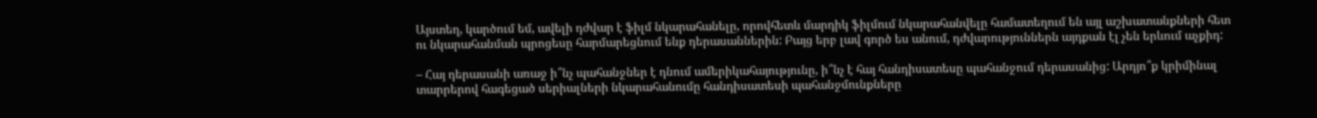Այստեղ, կարծում եմ, ավելի դժվար է ֆիլմ նկարահանելը, որովհետև մարդիկ ֆիլմում նկարահանվելը համատեղում են այլ աշխատանքների հետ ու նկարահանման պրոցեսը հարմարեցնում ենք դերասաններին: Բայց երբ լավ գործ ես անում, դժվարություններն այդքան էլ չեն երևում աչքիդ:

– Հայ դերասանի առաջ ի՞նչ պահանջներ է դնում ամերիկահայությունը, ի՞նչ է հայ հանդիսատեսը պահանջում դերասանից: Արդյո՞ք կրիմինալ տարրերով հագեցած սերիալների նկարահանումը հանդիսատեսի պահանջմունքները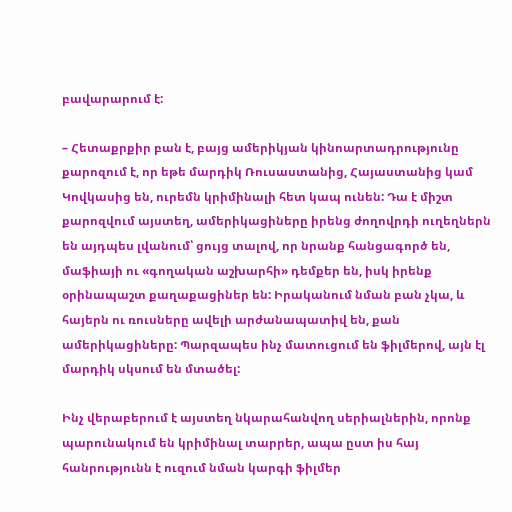բավարարում է:

– Հետաքրքիր բան է, բայց ամերիկյան կինոարտադրությունը քարոզում է, որ եթե մարդիկ Ռուսաստանից, Հայաստանից կամ Կովկասից են, ուրեմն կրիմինալի հետ կապ ունեն: Դա է միշտ քարոզվում այստեղ, ամերիկացիները իրենց ժողովրդի ուղեղներն են այդպես լվանում՝ ցույց տալով, որ նրանք հանցագործ են, մաֆիայի ու «գողական աշխարհի» դեմքեր են, իսկ իրենք օրինապաշտ քաղաքացիներ են: Իրականում նման բան չկա, և հայերն ու ռուսները ավելի արժանապատիվ են, քան ամերիկացիները: Պարզապես ինչ մատուցում են ֆիլմերով, այն էլ մարդիկ սկսում են մտածել:

Ինչ վերաբերում է այստեղ նկարահանվող սերիալներին, որոնք պարունակում են կրիմինալ տարրեր, ապա ըստ իս հայ հանրությունն է ուզում նման կարգի ֆիլմեր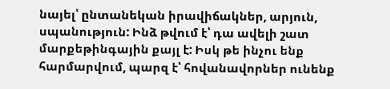նայել՝ ընտանեկան իրավիճակներ, արյուն, սպանություն: Ինձ թվում է՝ դա ավելի շատ մարքեթինգային քայլ է: Իսկ թե ինչու ենք հարմարվում, պարզ է՝ հովանավորներ ունենք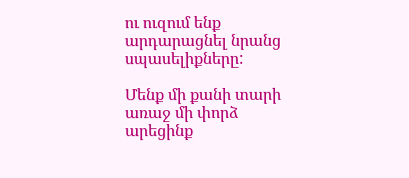ու ուզում ենք արդարացնել նրանց սպասելիքները:

Մենք մի քանի տարի առաջ մի փորձ արեցինք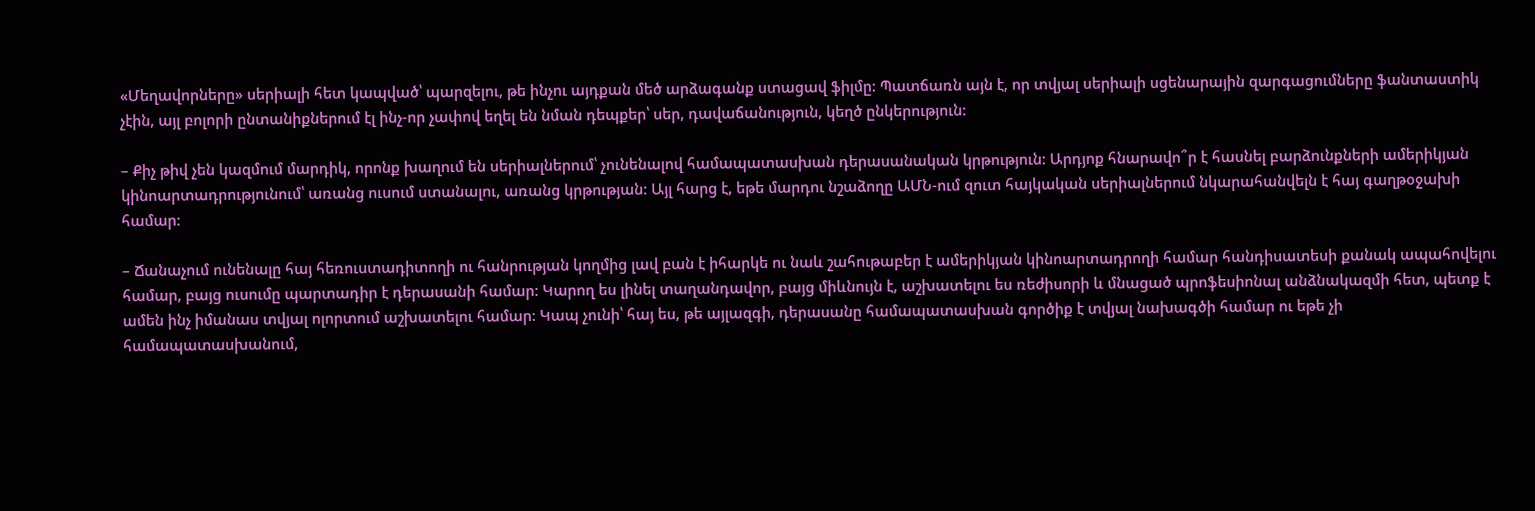«Մեղավորները» սերիալի հետ կապված՝ պարզելու, թե ինչու այդքան մեծ արձագանք ստացավ ֆիլմը: Պատճառն այն է, որ տվյալ սերիալի սցենարային զարգացումները ֆանտաստիկ չէին, այլ բոլորի ընտանիքներում էլ ինչ-որ չափով եղել են նման դեպքեր՝ սեր, դավաճանություն, կեղծ ընկերություն:

– Քիչ թիվ չեն կազմում մարդիկ, որոնք խաղում են սերիալներում՝ չունենալով համապատասխան դերասանական կրթություն: Արդյոք հնարավո՞ր է հասնել բարձունքների ամերիկյան կինոարտադրությունում՝ առանց ուսում ստանալու, առանց կրթության: Այլ հարց է, եթե մարդու նշաձողը ԱՄՆ-ում զուտ հայկական սերիալներում նկարահանվելն է հայ գաղթօջախի համար:

– Ճանաչում ունենալը հայ հեռուստադիտողի ու հանրության կողմից լավ բան է իհարկե ու նաև շահութաբեր է ամերիկյան կինոարտադրողի համար հանդիսատեսի քանակ ապահովելու համար, բայց ուսումը պարտադիր է դերասանի համար: Կարող ես լինել տաղանդավոր, բայց միևնույն է, աշխատելու ես ռեժիսորի և մնացած պրոֆեսիոնալ անձնակազմի հետ, պետք է ամեն ինչ իմանաս տվյալ ոլորտում աշխատելու համար: Կապ չունի՝ հայ ես, թե այլազգի, դերասանը համապատասխան գործիք է տվյալ նախագծի համար ու եթե չի համապատասխանում,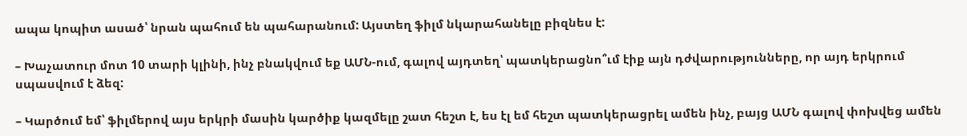ապա կոպիտ ասած՝ նրան պահում են պահարանում: Այստեղ ֆիլմ նկարահանելը բիզնես է:

– Խաչատուր մոտ 10 տարի կլինի, ինչ բնակվում եք ԱՄՆ-ում, գալով այդտեղ՝ պատկերացնո՞ւմ էիք այն դժվարությունները, որ այդ երկրում սպասվում է ձեզ:

– Կարծում եմ՝ ֆիլմերով այս երկրի մասին կարծիք կազմելը շատ հեշտ է, ես էլ եմ հեշտ պատկերացրել ամեն ինչ, բայց ԱՄՆ գալով փոխվեց ամեն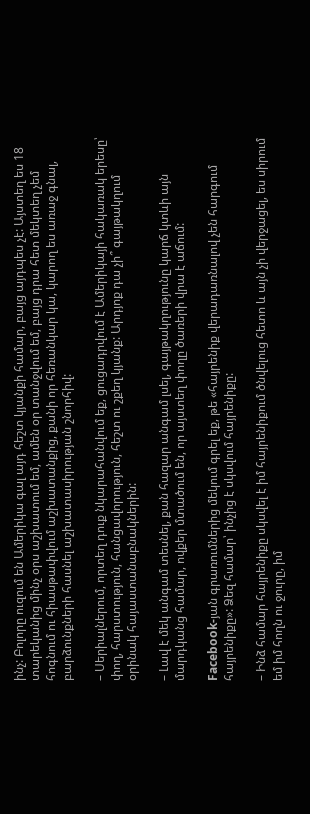ինչ: Բոլորը ուզում են Ամերիկա գալ այդ հեշտ կյանքի համար, բայց այդպես չէ: Այստեղ ես 18 տարեկանից մինչ օրս աշխատում եմ, ամեն օր տանջվում եմ, բայց դրա հետ մեկտեղ չեմ հոգնում ու հիասթափվում աշխատանքից, քանի որ հեռանկար կա, կարող ես առաջ գնալ, բարձունքների հասնել աշխատասիրության շնորհիվ:

– Սերիալներում, որտեղ դուք նկարահանվում եք, ցուցադրվում է Ամերիկայի հակառակ երեսը՝ փող, հարստություն, հանցավորություն, հեշտ ու շքեղ կյանք: Արդյոք դա չի՞ գայթակղում օրինակ հայաստանաբնակներին:

– Լավ է մեկ անգամ տեսնել, քան հազար անգամ լսել, գայթակղությունը կարճ կտևի այն մարդկանց համար, ովքեր մտածում են, որ այստեղ փողը ծառերի վրա է աճում:

Facebook-յան գրառումներից մեկում գրել եք, թե «հայրենիք վերադառնալով չեն հարգում հայրենիքը»: Ձեզ համար՝ ինչից է սկսվում հայրենիքը:

– Ինձ համար հայրենիքը սկսվել է իմ հայրենիքում ծնվելուց հետո և այն չի վերջացել, ես սիրում եմ իմ հողն ու ջուրը, իմ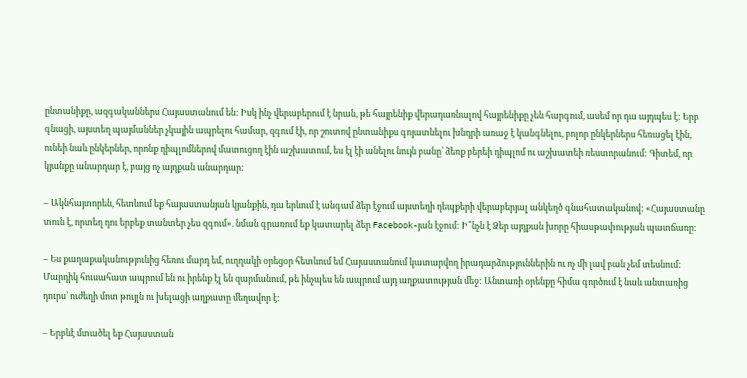ընտանիքը, ազգականներս Հայաստանում են: Իսկ ինչ վերաբերում է նրան, թե հայրենիք վերադառնալով հայրենիքը չեն հարգում, ասեմ որ դա այդպես է: Երբ գնացի, այստեղ պայմաններ չկային ապրելու համար, զգում էի, որ շուտով ընտանիքս գոյատևելու խնդրի առաջ է կանգնելու, բոլոր ընկերներս հեռացել էին, ունեի նաև ընկերներ, որոնք դիպլոմներով մատուցող էին աշխատում, ես էլ էի անելու նույն բանը՝ ձեռք բերեի դիպլոմ ու աշխատեի ռեստորանում: Գիտեմ, որ կյանքը անարդար է, բայց ոչ այդքան անարդար:

– Ակնհայտորեն, հետևում եք հայաստանյան կյանքին, դա երևում է անգամ ձեր էջում այստեղի դեպքերի վերաբերյալ անկեղծ գնահատականով: «Հայաստանը տուն է, որտեղ դու երբեք տանտեր չես զգում». նման գրառում եք կատարել ձեր Facebook-յան էջում: Ի՞նչն է Ձեր այդքան խորը հիասթափության պատճառը:

– Ես քաղաքականությունից հեռու մարդ եմ, ուղղակի օրեցօր հետևում եմ Հայաստանում կատարվող իրադարձություններին ու ոչ մի լավ բան չեմ տեսնում: Մարդիկ հուսահատ ապրում են ու իրենք էլ են զարմանում, թե ինչպես են ապրում այդ աղքատության մեջ: Անտառի օրենքը հիմա գործում է նաև անտառից դուրս՝ ուժեղի մոտ թույլն ու խելացի աղքատը մեղավոր է:

– Երբևէ մտածել եք Հայաստան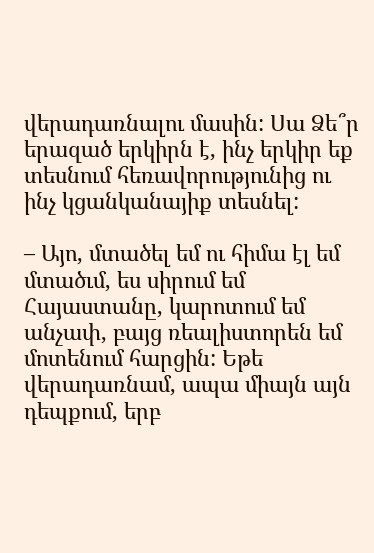վերադառնալու մասին: Սա Ձե՞ր երազած երկիրն է, ինչ երկիր եք տեսնում հեռավորությունից ու ինչ կցանկանայիք տեսնել:

– Այո, մտածել եմ ու հիմա էլ եմ մտածւմ, ես սիրում եմ Հայաստանը, կարոտում եմ անչափ, բայց ռեալիստորեն եմ մոտենում հարցին: Եթե վերադառնամ, ապա միայն այն դեպքում, երբ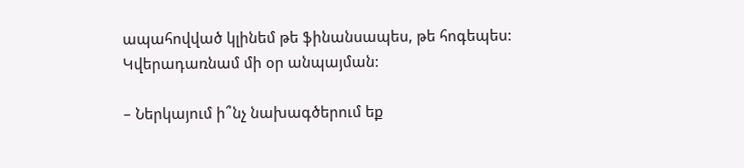ապահովված կլինեմ թե ֆինանսապես, թե հոգեպես: Կվերադառնամ մի օր անպայման:

– Ներկայում ի՞նչ նախագծերում եք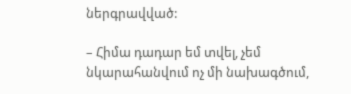ներգրավված:

– Հիմա դադար եմ տվել, չեմ նկարահանվում ոչ մի նախագծում,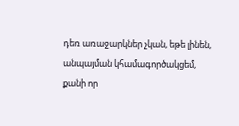դեռ առաջարկներ չկան, եթե լինեն, անպայման կհամագործակցեմ, քանի որ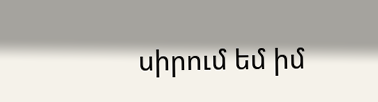սիրում եմ իմ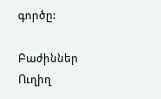գործը:

Բաժիններ
Ուղիղ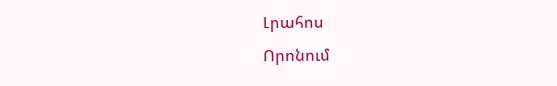Լրահոս
Որոնում